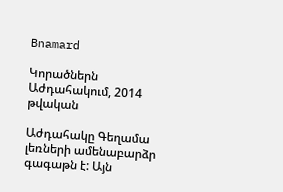Bnamard

Կորածներն Աժդահակում, 2014 թվական

Աժդահակը Գեղամա լեռների ամենաբարձր գագաթն է: Այն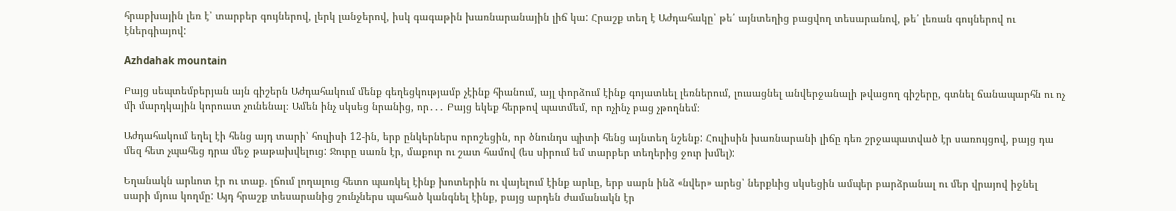հրաբխային լեռ է՝ տարբեր գույներով, լերկ լանջերով, իսկ գագաթին խառնարանային լիճ կա: Հրաշք տեղ է Աժդահակը՝ թե՛ այնտեղից բացվող տեսարանով, թե՛ լեռան գույներով ու էներգիայով:

Azhdahak mountain

Բայց սեպտեմբերյան այն գիշերն Աժդահակում մենք գեղեցկությամբ չէինք հիանում, այլ փորձում էինք գոյատևել լեռներում, լուսացնել անվերջանալի թվացող գիշերը, գտնել ճանապարհն ու ոչ մի մարդկային կորուստ չունենալ։ Ամեն ինչ սկսեց նրանից, որ․․․ Բայց եկեք հերթով պատմեմ, որ ոչինչ բաց չթողնեմ։

Աժդահակում եղել էի հենց այդ տարի՝ հուլիսի 12-ին, երբ ընկերներս որոշեցին, որ ծնունդս պիտի հենց այնտեղ նշենք: Հուլիսին խառնարանի լիճը դեռ շրջապատված էր սառույցով, բայց դա մեզ հետ չպահեց դրա մեջ թաթախվելուց: Ջուրը սառն էր, մաքուր ու շատ համով (ես սիրում եմ տարբեր տեղերից ջուր խմել):

Եղանակն արևոտ էր ու տաք. լճում լողալուց հետո պառկել էինք խոտերին ու վայելում էինք արևը, երբ սարն ինձ «նվեր» արեց՝ ներքևից սկսեցին ամպեր բարձրանալ ու մեր վրայով իջնել սարի մյուս կողմը: Այդ հրաշք տեսարանից շունչներս պահած կանգնել էինք, բայց արդեն ժամանակն էր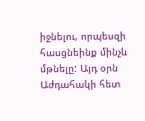իջնելու, որպեսզի հասցնեինք մինչև մթնելը: Այդ օրն Աժդահակի հետ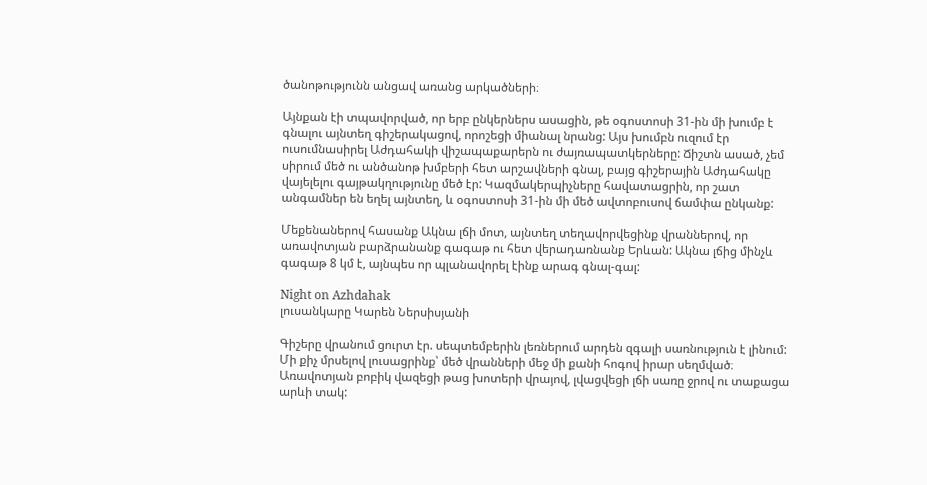ծանոթությունն անցավ առանց արկածների։

Այնքան էի տպավորված, որ երբ ընկերներս ասացին, թե օգոստոսի 31-ին մի խումբ է գնալու այնտեղ գիշերակացով, որոշեցի միանալ նրանց: Այս խումբն ուզում էր ուսումնասիրել Աժդահակի վիշապաքարերն ու ժայռապատկերները: Ճիշտն ասած, չեմ սիրում մեծ ու անծանոթ խմբերի հետ արշավների գնալ, բայց գիշերային Աժդահակը վայելելու գայթակղությունը մեծ էր: Կազմակերպիչները հավատացրին, որ շատ անգամներ են եղել այնտեղ, և օգոստոսի 31-ին մի մեծ ավտոբուսով ճամփա ընկանք:

Մեքենաներով հասանք Ակնա լճի մոտ, այնտեղ տեղավորվեցինք վրաններով, որ առավոտյան բարձրանանք գագաթ ու հետ վերադառնանք Երևան: Ակնա լճից մինչև գագաթ 8 կմ է, այնպես որ պլանավորել էինք արագ գնալ-գալ:

Night on Azhdahak
լուսանկարը Կարեն Ներսիսյանի

Գիշերը վրանում ցուրտ էր. սեպտեմբերին լեռներում արդեն զգալի սառնություն է լինում: Մի քիչ մրսելով լուսացրինք՝ մեծ վրանների մեջ մի քանի հոգով իրար սեղմված։ Առավոտյան բոբիկ վազեցի թաց խոտերի վրայով, լվացվեցի լճի սառը ջրով ու տաքացա արևի տակ: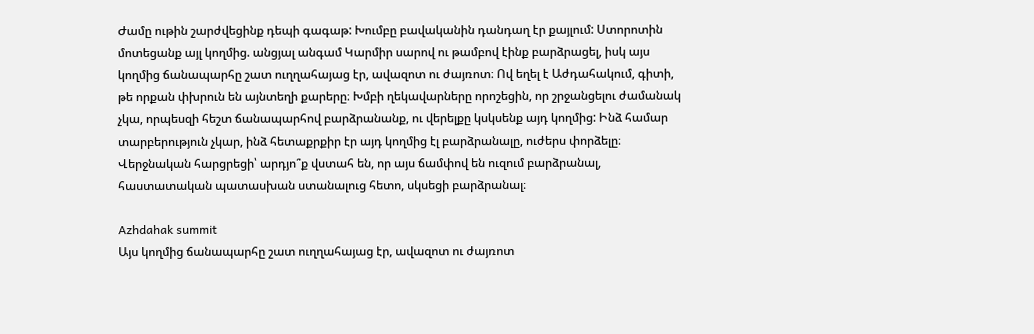Ժամը ութին շարժվեցինք դեպի գագաթ: Խումբը բավականին դանդաղ էր քայլում: Ստորոտին մոտեցանք այլ կողմից. անցյալ անգամ Կարմիր սարով ու թամբով էինք բարձրացել, իսկ այս կողմից ճանապարհը շատ ուղղահայաց էր, ավազոտ ու ժայռոտ։ Ով եղել է Աժդահակում, գիտի, թե որքան փխրուն են այնտեղի քարերը։ Խմբի ղեկավարները որոշեցին, որ շրջանցելու ժամանակ չկա, որպեսզի հեշտ ճանապարհով բարձրանանք, ու վերելքը կսկսենք այդ կողմից: Ինձ համար տարբերություն չկար, ինձ հետաքրքիր էր այդ կողմից էլ բարձրանալը, ուժերս փորձելը։ Վերջնական հարցրեցի՝ արդյո՞ք վստահ են, որ այս ճամփով են ուզում բարձրանալ, հաստատական պատասխան ստանալուց հետո, սկսեցի բարձրանալ։

Azhdahak summit
Այս կողմից ճանապարհը շատ ուղղահայաց էր, ավազոտ ու ժայռոտ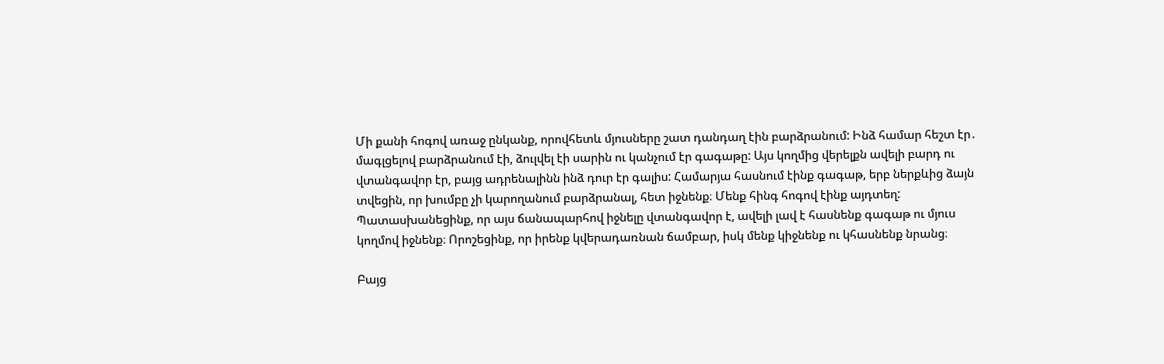Մի քանի հոգով առաջ ընկանք, որովհետև մյուսները շատ դանդաղ էին բարձրանում: Ինձ համար հեշտ էր․ մագլցելով բարձրանում էի, ձուլվել էի սարին ու կանչում էր գագաթը: Այս կողմից վերելքն ավելի բարդ ու վտանգավոր էր, բայց ադրենալինն ինձ դուր էր գալիս: Համարյա հասնում էինք գագաթ, երբ ներքևից ձայն տվեցին, որ խումբը չի կարողանում բարձրանալ, հետ իջնենք։ Մենք հինգ հոգով էինք այդտեղ: Պատասխանեցինք, որ այս ճանապարհով իջնելը վտանգավոր է, ավելի լավ է հասնենք գագաթ ու մյուս կողմով իջնենք։ Որոշեցինք, որ իրենք կվերադառնան ճամբար, իսկ մենք կիջնենք ու կհասնենք նրանց։

Բայց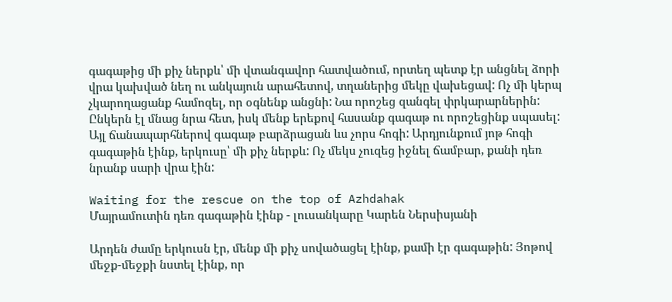գագաթից մի քիչ ներքև՝ մի վտանգավոր հատվածում, որտեղ պետք էր անցնել ձորի վրա կախված նեղ ու անկայուն արահետով, տղաներից մեկը վախեցավ: Ոչ մի կերպ չկարողացանք համոզել, որ օգնենք անցնի: Նա որոշեց զանգել փրկարարներին: Ընկերն էլ մնաց նրա հետ, իսկ մենք երեքով հասանք գագաթ ու որոշեցինք սպասել: Այլ ճանապարհներով գագաթ բարձրացան ևս չորս հոգի: Արդյունքում յոթ հոգի գագաթին էինք, երկուսը՝ մի քիչ ներքև: Ոչ մեկս չուզեց իջնել ճամբար, քանի դեռ նրանք սարի վրա էին:

Waiting for the rescue on the top of Azhdahak
Մայրամուտին դեռ գագաթին էինք - լուսանկարը Կարեն Ներսիսյանի

Արդեն ժամը երկուսն էր, մենք մի քիչ սովածացել էինք, քամի էր գագաթին: Յոթով մեջք-մեջքի նստել էինք, որ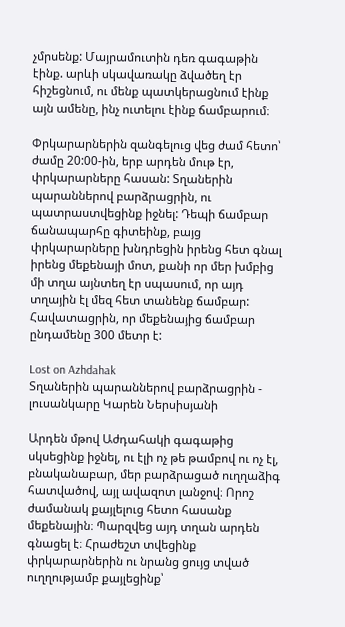չմրսենք: Մայրամուտին դեռ գագաթին էինք. արևի սկավառակը ձվածեղ էր հիշեցնում, ու մենք պատկերացնում էինք այն ամենը, ինչ ուտելու էինք ճամբարում։

Փրկարարներին զանգելուց վեց ժամ հետո՝ ժամը 20:00-ին, երբ արդեն մութ էր, փրկարարները հասան: Տղաներին պարաններով բարձրացրին, ու պատրաստվեցինք իջնել: Դեպի ճամբար ճանապարհը գիտեինք, բայց փրկարարները խնդրեցին իրենց հետ գնալ իրենց մեքենայի մոտ, քանի որ մեր խմբից մի տղա այնտեղ էր սպասում, որ այդ տղային էլ մեզ հետ տանենք ճամբար: Հավատացրին, որ մեքենայից ճամբար ընդամենը 300 մետր է:

Lost on Azhdahak
Տղաներին պարաններով բարձրացրին - լուսանկարը Կարեն Ներսիսյանի

Արդեն մթով Աժդահակի գագաթից սկսեցինք իջնել, ու էլի ոչ թե թամբով ու ոչ էլ, բնականաբար, մեր բարձրացած ուղղաձիգ հատվածով, այլ ավազոտ լանջով։ Որոշ ժամանակ քայլելուց հետո հասանք մեքենային։ Պարզվեց այդ տղան արդեն գնացել է։ Հրաժեշտ տվեցինք փրկարարներին ու նրանց ցույց տված ուղղությամբ քայլեցինք՝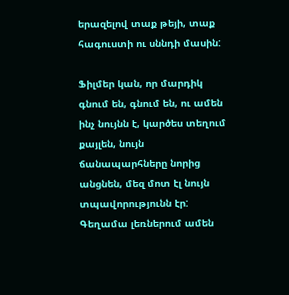երազելով տաք թեյի, տաք հագուստի ու սննդի մասին:

Ֆիլմեր կան, որ մարդիկ գնում են, գնում են, ու ամեն ինչ նույնն է, կարծես տեղում քայլեն, նույն ճանապարհները նորից անցնեն, մեզ մոտ էլ նույն տպավորությունն էր: Գեղամա լեռներում ամեն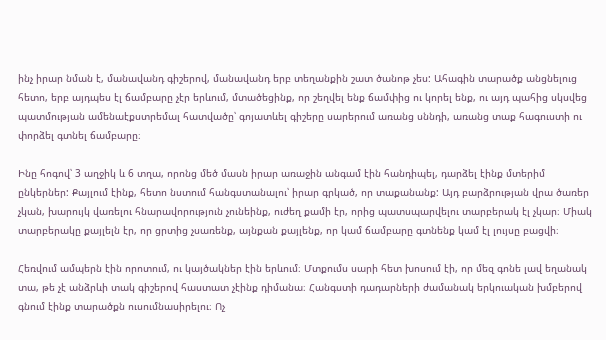ինչ իրար նման է, մանավանդ գիշերով, մանավանդ երբ տեղանքին շատ ծանոթ չես: Ահագին տարածք անցնելուց հետո, երբ այդպես էլ ճամբարը չէր երևում, մտածեցինք, որ շեղվել ենք ճամփից ու կորել ենք, ու այդ պահից սկսվեց պատմության ամենաէքստրեմալ հատվածը՝ գոյատևել գիշերը սարերում առանց սննդի, առանց տաք հագուստի ու փորձել գտնել ճամբարը։

Ինը հոգով՝ 3 աղջիկ և 6 տղա, որոնց մեծ մասն իրար առաջին անգամ էին հանդիպել, դարձել էինք մտերիմ ընկերներ: Քայլում էինք, հետո նստում հանգստանալու՝ իրար գրկած, որ տաքանանք: Այդ բարձրության վրա ծառեր չկան, խարույկ վառելու հնարավորություն չունեինք, ուժեղ քամի էր, որից պատսպարվելու տարբերակ էլ չկար։ Միակ տարբերակը քայլելն էր, որ ցրտից չսառենք, այնքան քայլենք, որ կամ ճամբարը գտնենք կամ էլ լույսը բացվի։

Հեռվում ամպերն էին որոտում, ու կայծակներ էին երևում։ Մտքումս սարի հետ խոսում էի, որ մեզ գոնե լավ եղանակ տա, թե չէ անձրևի տակ գիշերով հաստատ չէինք դիմանա։ Հանգստի դադարների ժամանակ երկուական խմբերով գնում էինք տարածքն ուսումնասիրելու։ Ոչ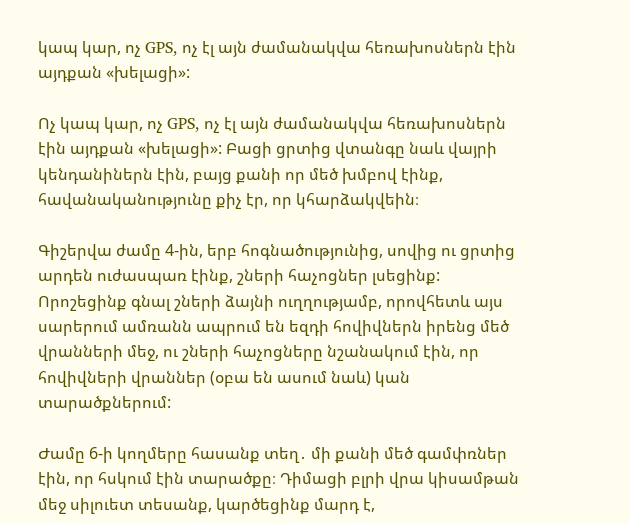կապ կար, ոչ GPS, ոչ էլ այն ժամանակվա հեռախոսներն էին այդքան «խելացի»:

Ոչ կապ կար, ոչ GPS, ոչ էլ այն ժամանակվա հեռախոսներն էին այդքան «խելացի»: Բացի ցրտից վտանգը նաև վայրի կենդանիներն էին, բայց քանի որ մեծ խմբով էինք, հավանականությունը քիչ էր, որ կհարձակվեին։

Գիշերվա ժամը 4-ին, երբ հոգնածությունից, սովից ու ցրտից արդեն ուժասպառ էինք, շների հաչոցներ լսեցինք: Որոշեցինք գնալ շների ձայնի ուղղությամբ, որովհետև այս սարերում ամռանն ապրում են եզդի հովիվներն իրենց մեծ վրանների մեջ, ու շների հաչոցները նշանակում էին, որ հովիվների վրաններ (օբա են ասում նաև) կան տարածքներում:

Ժամը 6-ի կողմերը հասանք տեղ․ մի քանի մեծ գամփռներ էին, որ հսկում էին տարածքը։ Դիմացի բլրի վրա կիսամթան մեջ սիլուետ տեսանք, կարծեցինք մարդ է,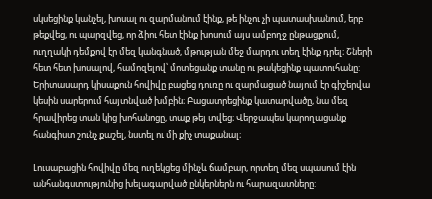սկսեցինք կանչել, խոսալ ու զարմանում էինք, թե ինչու չի պատասխանում, երբ թեքվեց, ու պարզվեց, որ ձիու հետ էինք խոսում այս ամբողջ ընթացքում, ուղղակի դեմքով էր մեզ կանգնած, մթության մեջ մարդու տեղ էինք դրել։ Շների հետ հետ խոսալով, համոզելով՝ մոտեցանք տանը ու թակեցինք պատուհանը: Երիտասարդ կիսաքուն հովիվը բացեց դուռը ու զարմացած նայում էր գիշերվա կեսին սարերում հայտնված խմբին։ Բացատրեցինք կատարվածը, նա մեզ հրավիրեց տան կից խոհանոցը, տաք թեյ տվեց։ Վերջապես կարողացանք հանգիստ շունչ քաշել, նստել ու մի քիչ տաքանալ։

Լուսաբացին հովիվը մեզ ուղեկցեց մինչև ճամբար, որտեղ մեզ սպասում էին անհանգստությունից խելագարված ընկերներն ու հարազատները: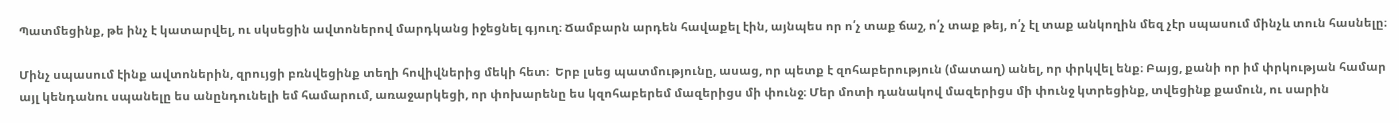Պատմեցինք, թե ինչ է կատարվել, ու սկսեցին ավտոներով մարդկանց իջեցնել գյուղ։ Ճամբարն արդեն հավաքել էին, այնպես որ ո՛չ տաք ճաշ, ո՛չ տաք թեյ, ո՛չ էլ տաք անկողին մեզ չէր սպասում մինչև տուն հասնելը։

Մինչ սպասում էինք ավտոներին, զրույցի բռնվեցինք տեղի հովիվներից մեկի հետ։  Երբ լսեց պատմությունը, ասաց, որ պետք է զոհաբերություն (մատաղ) անել, որ փրկվել ենք։ Բայց, քանի որ իմ փրկության համար այլ կենդանու սպանելը ես անընդունելի եմ համարում, առաջարկեցի, որ փոխարենը ես կզոհաբերեմ մազերիցս մի փունջ։ Մեր մոտի դանակով մազերիցս մի փունջ կտրեցինք, տվեցինք քամուն, ու սարին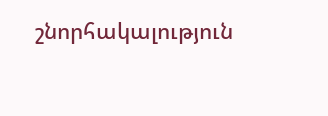շնորհակալություն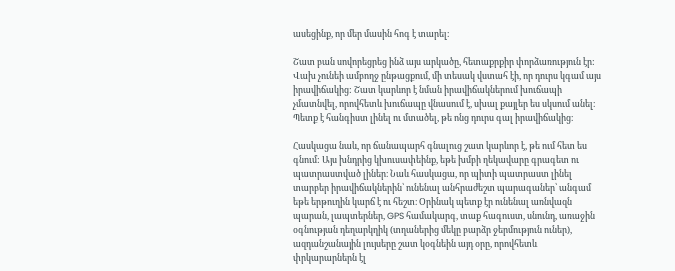ասեցինք, որ մեր մասին հոգ է տարել։

Շատ բան սովորեցրեց ինձ այս արկածը, հետաքրքիր փորձառություն էր: Վախ չունեի ամբողջ ընթացքում, մի տեսակ վստահ էի, որ դուրս կգամ այս իրավիճակից: Շատ կարևոր է նման իրավիճակներում խուճապի չմատնվել, որովհետև խուճապը վնասում է, սխալ քայլեր ես սկսում անել։ Պետք է հանգիստ լինել ու մտածել, թե ոնց դուրս գալ իրավիճակից։

Հասկացա նաև, որ ճանապարհ գնալուց շատ կարևոր է, թե ում հետ ես գնում: Այս խնդրից կխուսափեինք, եթե խմբի ղեկավարը գրագետ ու պատրաստված լիներ։ Նաև հասկացա, որ պիտի պատրաստ լինել տարբեր իրավիճակներին՝ ունենալ անհրաժեշտ պարագաներ՝ անգամ եթե երթուղին կարճ է ու հեշտ։ Օրինակ պետք էր ունենալ առնվազն պարան, լապտերներ, GPS համակարգ, տաք հագուստ, սնունդ, առաջին օգնության դեղարկղիկ (տղաներից մեկը բարձր ջերմություն ուներ), ազդանշանային լույսերը շատ կօգնեին այդ օրը, որովհետև փրկարարներն էլ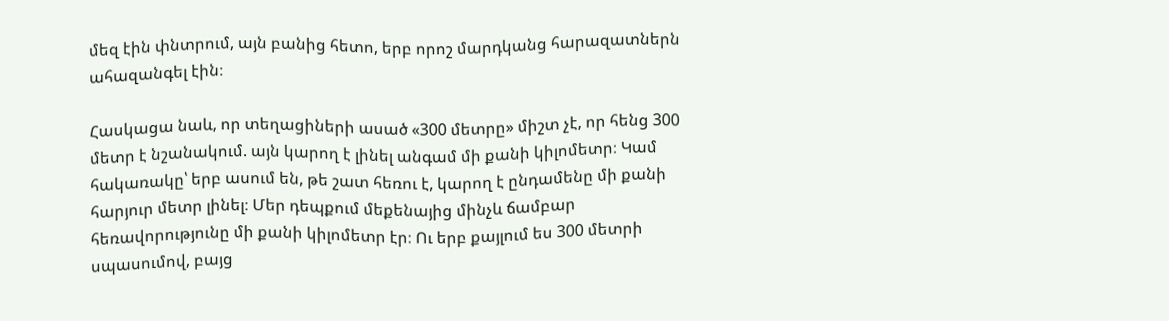մեզ էին փնտրում, այն բանից հետո, երբ որոշ մարդկանց հարազատներն ահազանգել էին։

Հասկացա նաև, որ տեղացիների ասած «300 մետրը» միշտ չէ, որ հենց 300 մետր է նշանակում. այն կարող է լինել անգամ մի քանի կիլոմետր։ Կամ հակառակը՝ երբ ասում են, թե շատ հեռու է, կարող է ընդամենը մի քանի հարյուր մետր լինել։ Մեր դեպքում մեքենայից մինչև ճամբար հեռավորությունը մի քանի կիլոմետր էր։ Ու երբ քայլում ես 300 մետրի սպասումով, բայց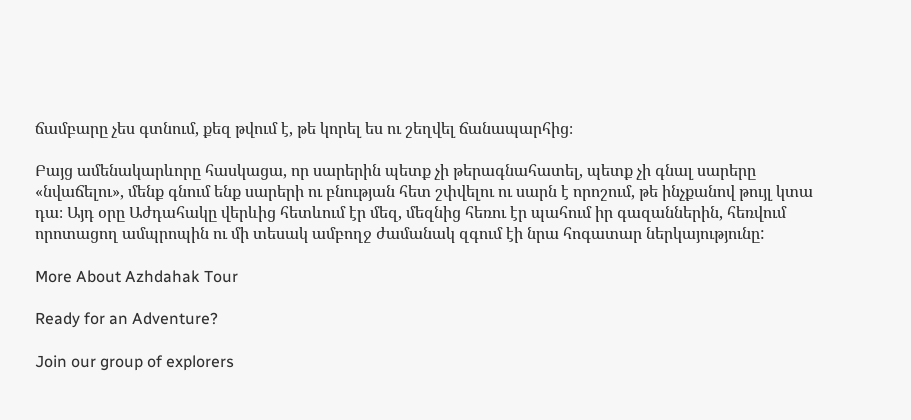ճամբարը չես գտնում, քեզ թվում է, թե կորել ես ու շեղվել ճանապարհից։

Բայց ամենակարևորը հասկացա, որ սարերին պետք չի թերագնահատել, պետք չի գնալ սարերը «նվաճելու», մենք գնում ենք սարերի ու բնության հետ շփվելու ու սարն է որոշում, թե ինչքանով թույլ կտա դա։ Այդ օրը Աժդահակը վերևից հետևում էր մեզ, մեզնից հեռու էր պահում իր գազաններին, հեռվում որոտացող ամպրոպին ու մի տեսակ ամբողջ ժամանակ զգում էի նրա հոգատար ներկայությունը:

More About Azhdahak Tour

Ready for an Adventure?

Join our group of explorers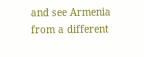and see Armenia from a different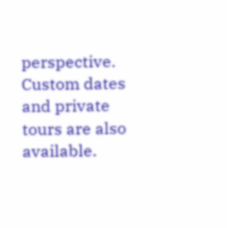perspective. Custom dates and private tours are also available.